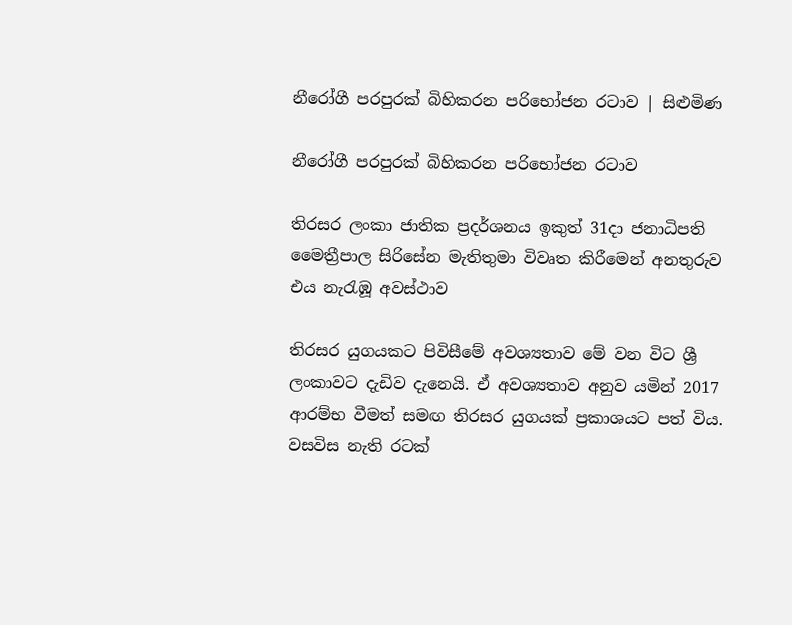නීරෝගී පරපුරක් බිහිකරන පරිභෝජන රටාව | සිළුමිණ

නීරෝගී පරපුරක් බිහිකරන පරිභෝජන රටාව

තිරසර ලංකා ජාතික ප්‍රදර්ශනය ඉකුත් 31දා ජනාධිපති මෛත්‍රීපාල සිරිසේන මැතිතුමා විවෘත කිරීමෙන් අනතුරුව එය නැරැඹූ අවස්ථාව

තිරසර යුගයකට පිවිසීමේ අවශ්‍යතාව මේ වන විට ශ්‍රී ලංකාවට දැඩිව දැනෙයි. ඒ අවශ්‍යතාව අනුව යමින් 2017 ආරම්භ වීමත් සමඟ තිරසර යුගයක් ප්‍රකාශයට පත් විය. වසවිස නැති රටක්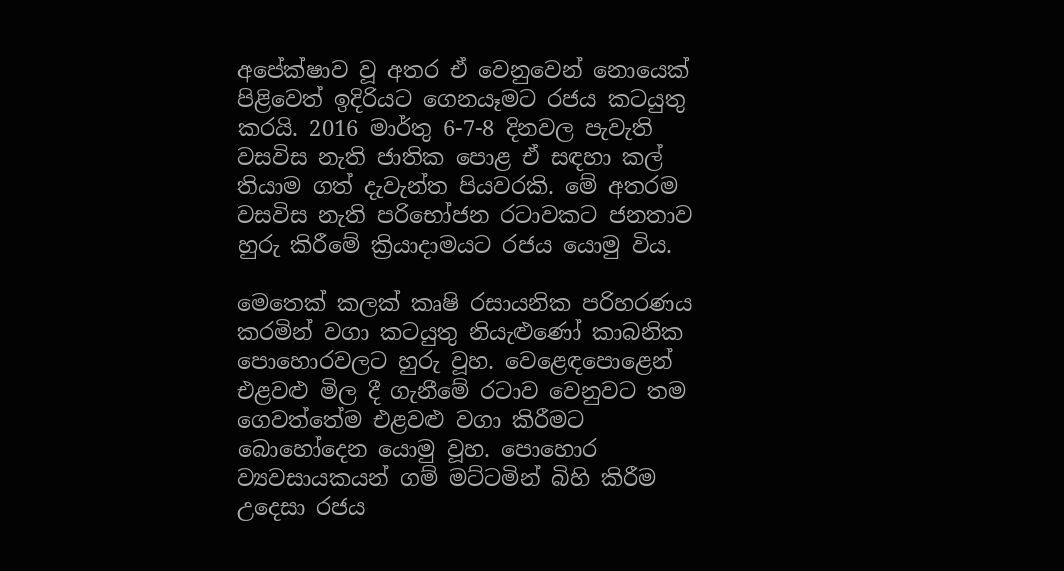අපේක්ෂාව වූ අතර ඒ වෙනුවෙන් නොයෙක් පිළිවෙත් ඉදිරියට ගෙනයෑමට රජය කටයුතු කරයි. 2016 මාර්තු 6-7-8 දිනවල පැවැති වසවිස නැති ජාතික පොළ ඒ සඳහා කල් තියාම ගත් දැවැන්ත පියවරකි. මේ අතරම වසවිස නැති පරිභෝජන රටාවකට ජනතාව හුරු කිරීමේ ක්‍රියාදාමයට රජය යොමු විය.

මෙතෙක් කලක් කෘෂි රසායනික පරිහරණය කරමින් වගා කටයුතු නියැළුණෝ කාබනික පොහොරවලට හුරු වූහ. වෙළෙඳපොළෙන් එළවළු මිල දී ගැනීමේ රටාව වෙනුවට තම ගෙවත්තේම එළවළු වගා කිරීමට බොහෝදෙන යොමු වූහ. පොහොර ව්‍යවසායකයන් ගම් මට්ටමින් බිහි කිරීම උදෙසා රජය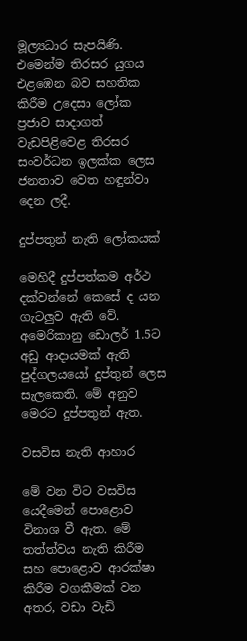මූල්‍යධාර සැපයිණි. එමෙන්ම තිරසර යුගය එළඹෙන බව සහතික කිරීම උදෙසා ලෝක ප්‍රජාව සාදාගත් වැඩපිළිවෙළ තිරසර සංවර්ධන ඉලක්ක ලෙස ජනතාව වෙත හඳුන්වා දෙන ලදී.

දුප්පතුන් නැති ලෝකයක්

මෙහිදී දුප්පත්කම අර්ථ දක්වන්නේ කෙසේ ද යන ගැටලුව ඇති වේ. අමෙරිකානු ඩොලර් 1.5ට අඩු ආදායමක් ඇති පුද්ගලයයෝ දුප්තුන් ලෙස සැල‍කෙති. මේ අනුව මෙරට දුප්පතුන් ඇත.

වසවිස නැති ආහාර

මේ වන විට වසවිස යෙදීමෙන් පොළොව විනාශ වී ඇත. මේ තත්ත්වය නැති කිරීම සහ පොළොව ආරක්ෂා කිරීම වගකීමක් වන අතර, වඩා වැඩි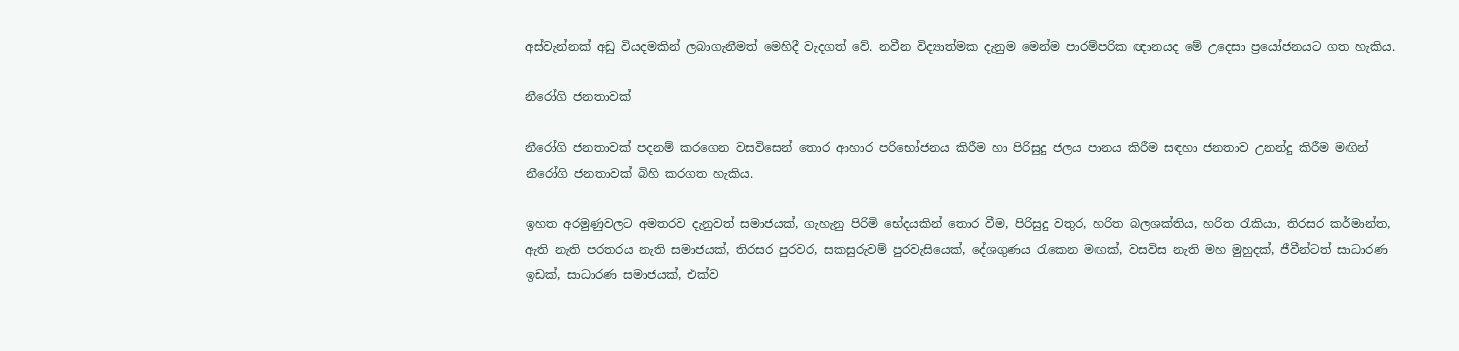අස්වැන්නක් අඩු වියදමකින් ලබාගැනීමත් මෙහිදී වැදගත් වේ. නවීන විද්‍යාත්මක දැනුම මෙන්ම පාරම්පරික ඥානයද මේ උදෙසා ප්‍රයෝජනයට ගත හැකිය.

නීරෝගි ජනතාවක්

නීරෝගි ජනතාවක් පදනම් කරගෙන වසවිසෙන් තොර ආහාර පරිභෝජනය කිරීම හා පිරිසුදු ජලය පානය කිරීම සඳහා ජනතාව උනන්දු කිරීම මඟින් නීරෝගි ජනතාවක් බිහි කරගත හැකිය.

ඉහත අරමුණුවලට අමතරව දැනුවත් සමාජයක්, ගැහැනු පිරිමි භේදයකින් තොර වීම, පිරිසුදු වතුර, හරිත බලශක්තිය, හරිත රැකියා, තිරසර කර්මාන්ත, ඇති නැති පරතරය නැති සමාජයක්, තිරසර පුරවර, සකසුරුවම් පුරවැසියෙක්, දේශගුණය රැකෙන මඟක්, වසවිස නැති මහ මුහුදක්, ජීවීන්ටත් සාධාරණ ඉඩක්, සාධාරණ සමාජයක්, එක්ව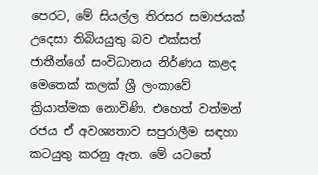පෙරට, මේ සියල්ල තිරසර සමාජයක් උදෙසා තිබියයුතු බව එක්සත් ජාතීන්ගේ සංවිධානය නිර්ණය කළද මෙතෙක් කලක් ශ්‍රී ලංකාවේ ක්‍රියාත්මක නොවිණි. එහෙත් වත්මන් රජය ඒ අවශ්‍යතාව සපුරාලීම සඳහා කටයුතු කරනු ඇත. මේ යටතේ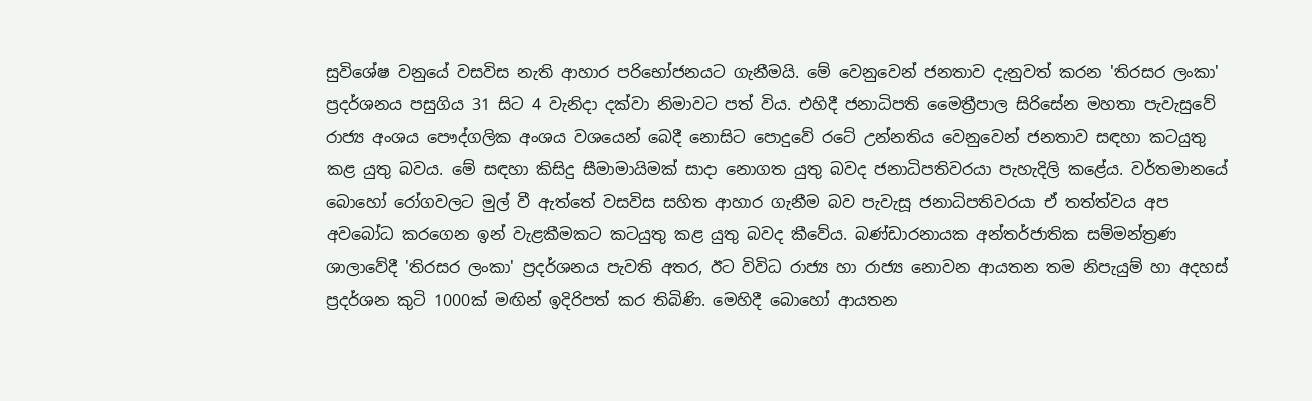සුවිශේෂ වනුයේ වසවිස නැති ආහාර පරිභෝජනයට ගැනීමයි. මේ වෙනුවෙන් ජනතාව දැනුවත් කරන 'තිරසර ලංකා' ප්‍රදර්ශනය පසුගිය 31 සිට 4 වැනිදා දක්වා නිමාවට පත් විය. එහිදී ජනාධිපති මෛත්‍රීපාල සිරිසේන මහතා පැවැසුවේ රාජ්‍ය අංශය පෞද්ගලික අංශය වශයෙන් බෙදී නොසිට පොදුවේ රටේ උන්නතිය වෙනුවෙන් ජනතාව සඳහා කටයුතු කළ යුතු බවය. මේ සඳහා කිසිදු සීමාමායිමක් සාදා නොගත යුතු බවද ජනාධිපතිවරයා පැහැදිලි කළේය. වර්තමානයේ බොහෝ රෝගවලට මුල් වී ඇත්තේ වසවිස සහිත ආහාර ගැනීම බව පැවැසූ ජනාධිපතිවරයා ඒ තත්ත්වය අප අවබෝධ කරගෙන ඉන් වැළකීමකට කටයුතු කළ යුතු බවද කීවේය. බණ්ඩාරනායක අන්තර්ජාතික සම්මන්ත්‍රණ ශාලාවේදී 'තිරසර ලංකා' ප්‍රදර්ශනය පැවති අතර, ඊට විවිධ රාජ්‍ය හා රාජ්‍ය නොවන ආයතන තම නිපැයුම් හා අදහස් ප්‍රදර්ශන කුටි 1000ක් මඟින් ඉදිරිපත් කර තිබිණි. මෙහිදී බොහෝ ආයතන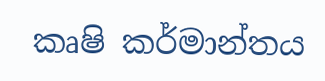කෘෂි කර්මාන්තය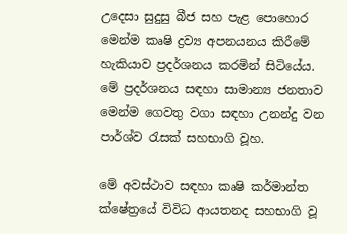උදෙසා සුදුසු බීජ සහ පැළ පොහොර මෙන්ම කෘෂි ද්‍රව්‍ය අපනයනය කිරීමේ හැකියාව ප්‍රදර්ශනය කරමින් සිටියේය. මේ ප්‍රදර්ශනය සඳහා සාමාන්‍ය ජනතාව මෙන්ම ගෙවතු වගා සඳහා උනන්දු වන පාර්ශ්ව රැසක් සහභාගි වූහ.

මේ අවස්ථාව සඳහා කෘෂි කර්මාන්ත ක්ෂේත්‍රයේ විවිධ ආයතනද සහභාගි වූ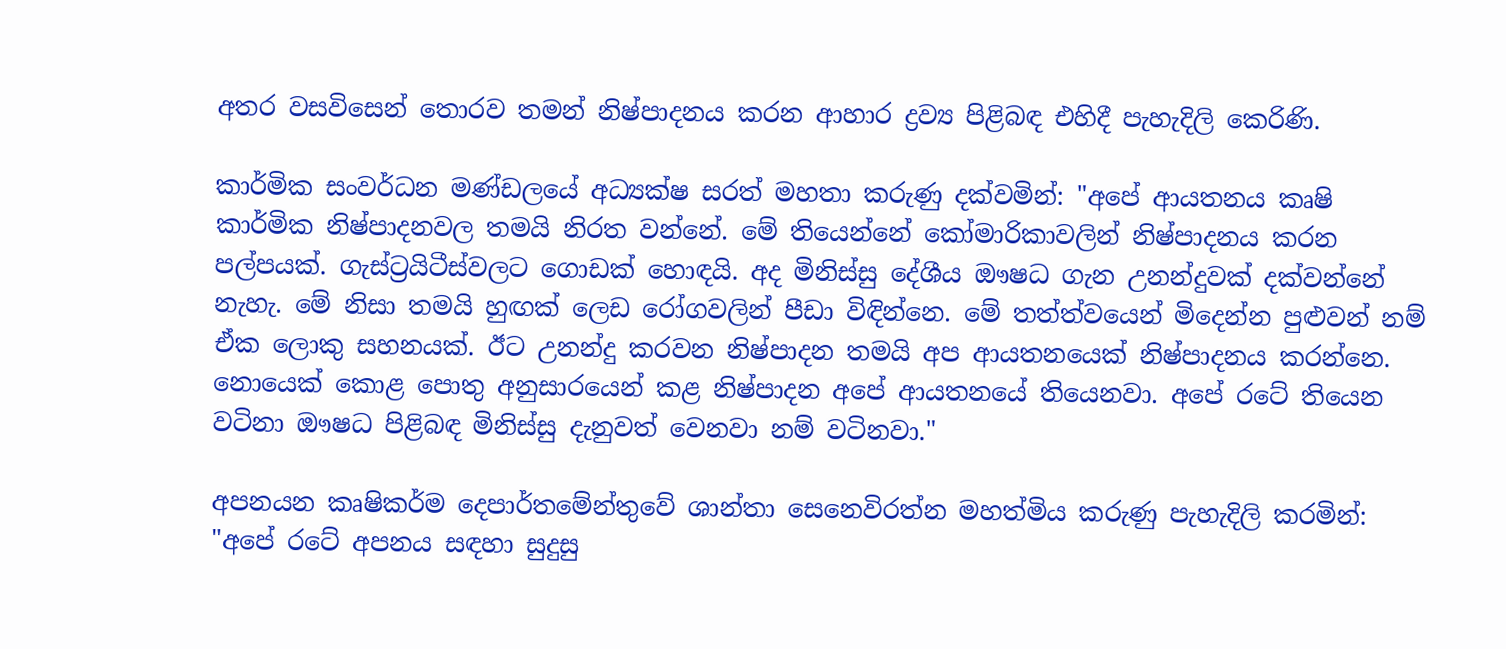අතර වසවිසෙන් තොරව තමන් නිෂ්පාදනය කරන ආහාර ද්‍රව්‍ය පිළිබඳ එහිදී පැහැදිලි කෙරිණි.

කාර්මික සංවර්ධන මණ්ඩලයේ අධ්‍යක්ෂ සරත් මහතා කරුණු දක්වමින්: "අපේ ආයතනය කෘෂි කාර්මික නිෂ්පාදනවල තමයි නිරත වන්නේ. මේ තියෙන්නේ කෝමාරිකාවලින් නිෂ්පාදනය කරන පල්පයක්. ගැස්ට්‍රයිටීස්වලට ගොඩක් හොඳයි. අද මිනිස්සු දේශීය ඖෂධ ගැන උනන්දුවක් දක්වන්නේ නැහැ. මේ නිසා තමයි හුඟක් ලෙඩ රෝගවලින් පීඩා විඳින්නෙ. මේ තත්ත්වයෙන් මිදෙන්න පුළුවන් නම් ඒක ලොකු සහනයක්. ඊට උනන්දු කරවන නිෂ්පාදන තමයි අප ආයතනයෙක් නිෂ්පාදනය කරන්නෙ. නොයෙක් කොළ පොතු අනුසාරයෙන් කළ නිෂ්පාදන අපේ ආයතනයේ තියෙනවා. අපේ රටේ තියෙන වටිනා ඖෂධ පිළිබඳ මිනිස්සු දැනුවත් වෙනවා නම් වටිනවා."

අපනයන කෘෂිකර්ම දෙපාර්තමේන්තුවේ ශාන්තා සෙනෙවිරත්න මහත්මිය කරුණු පැහැදිලි කරමින්: "අපේ රටේ අපනය සඳහා සුදුසු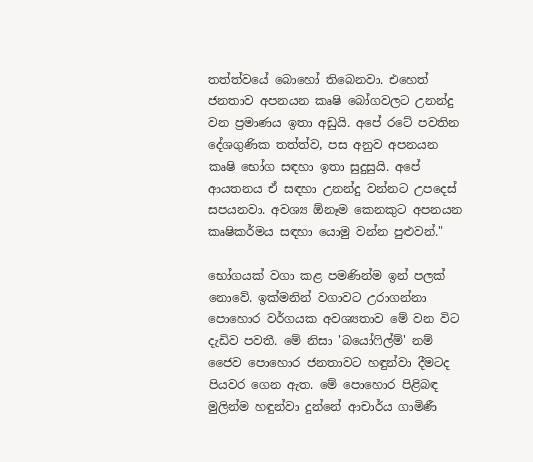තත්ත්වයේ බොහෝ තිබෙනවා. එහෙත් ජනතාව අපනයන කෘෂි බෝගවලට උනන්දු වන ප්‍රමාණය ඉතා අඩුයි. අපේ රටේ පවතින දේශගුණික තත්ත්ව, පස අනුව අපනයන කෘෂි භෝග සඳහා ඉතා සුදුසුයි. අපේ ආයතනය ඒ සඳහා උනන්දු වන්නට උපදෙස් සපයනවා. අවශ්‍ය ඕනෑම කෙනකුට අපනයන කෘෂිකර්මය සඳහා යොමු වන්න පුළුවන්."

භෝගයක් වගා කළ පමණින්ම ඉන් පලක් නොවේ. ඉක්මනින් වගාවට උරාගන්නා පොහොර වර්ගයක අවශ්‍යතාව මේ වන විට දැඩිව පවතී. මේ නිසා 'බයෝෆිල්ම්' නම් ජෛව පොහොර ජනතාවට හඳුන්වා දීමටද පියවර ගෙන ඇත. මේ පොහොර පිළිබඳ මුලින්ම හඳුන්වා දුන්නේ ආචාර්ය ගාමිණී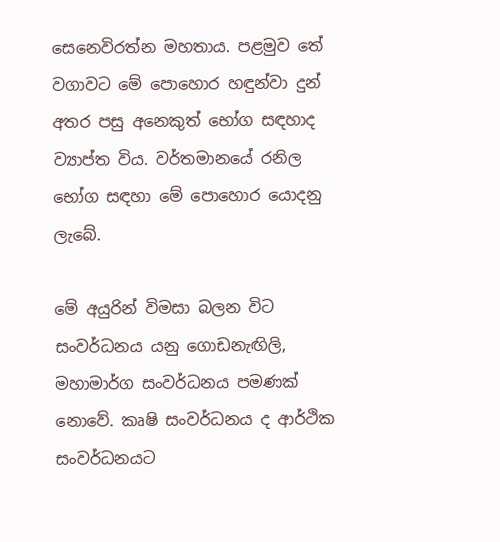සෙනෙවිරත්න මහතාය. පළමුව තේ වගාවට මේ පොහොර හඳුන්වා දුන් අතර පසු අනෙකුත් භෝග සඳහාද ව්‍යාප්ත විය. වර්තමානයේ රනිල භෝග සඳහා මේ පොහොර යොදනු ලැබේ.

මේ අයුරින් විමසා බලන විට සංවර්ධනය යනු ගොඩනැඟිලි, මහාමාර්ග සංවර්ධනය පමණක් නොවේ. කෘෂි සංවර්ධනය ද ආර්ථික සංවර්ධනයට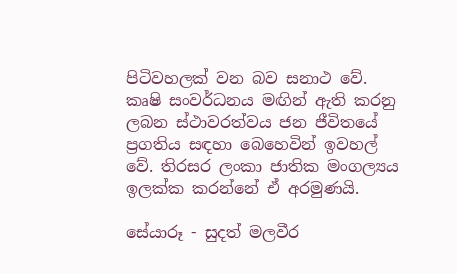පිටිවහලක් වන බව සනාථ වේ. කෘෂි සංවර්ධනය මඟින් ඇති කරනු ලබන ස්ථාවරත්වය ජන ජීවිතයේ ප්‍රගතිය සඳහා බෙහෙවින් ඉවහල් වේ. තිරසර ලංකා ජාතික මංගල්‍යය ඉලක්ක කරන්නේ ඒ අරමුණයි.

සේයාරූ - සුදත් මලවීර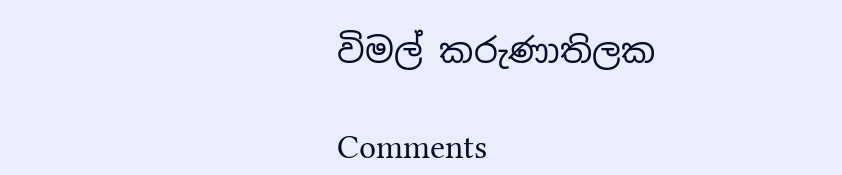විමල් කරුණාතිලක

Comments